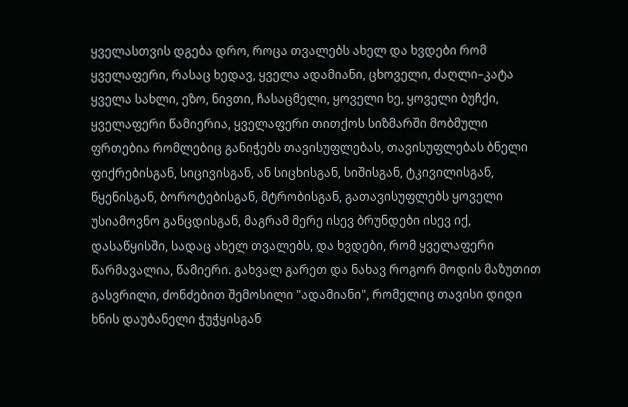ყველასთვის დგება დრო, როცა თვალებს ახელ და ხვდები რომ ყველაფერი, რასაც ხედავ, ყველა ადამიანი, ცხოველი, ძაღლი–კატა ყველა სახლი, ეზო, ნივთი, ჩასაცმელი, ყოველი ხე, ყოველი ბუჩქი, ყველაფერი წამიერია, ყველაფერი თითქოს სიზმარში მობმული ფრთებია რომლებიც განიჭებს თავისუფლებას, თავისუფლებას ბნელი ფიქრებისგან, სიცივისგან, ან სიცხისგან, სიშისგან, ტკივილისგან, წყენისგან, ბოროტებისგან, მტრობისგან, გათავისუფლებს ყოველი უსიამოვნო განცდისგან, მაგრამ მერე ისევ ბრუნდები ისევ იქ, დასაწყისში, სადაც ახელ თვალებს, და ხვდები, რომ ყველაფერი წარმავალია, წამიერი. გახვალ გარეთ და ნახავ როგორ მოდის მაზუთით გასვრილი, ძონძებით შემოსილი "ადამიანი", რომელიც თავისი დიდი ხნის დაუბანელი ჭუჭყისგან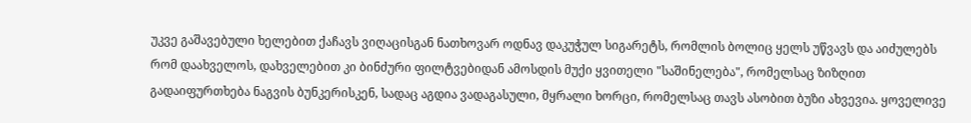უკვე გაშავებული ხელებით ქაჩავს ვიღაცისგან ნათხოვარ ოდნავ დაკუჭულ სიგარეტს, რომლის ბოლიც ყელს უწვავს და აიძულებს რომ დაახველოს, დახველებით კი ბინძური ფილტვებიდან ამოსდის მუქი ყვითელი "საშინელება", რომელსაც ზიზღით გადაიფურთხება ნაგვის ბუნკერისკენ, სადაც აგდია ვადაგასული, მყრალი ხორცი, რომელსაც თავს ასობით ბუზი ახვევია. ყოველივე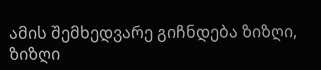ამის შემხედვარე გიჩნდება ზიზღი, ზიზღი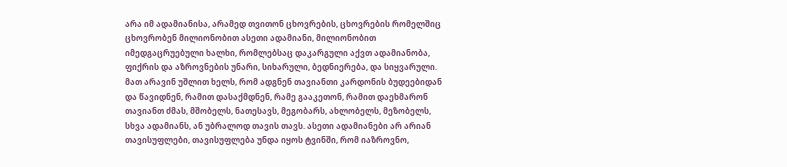არა იმ ადამიანისა, არამედ თვითონ ცხოვრების, ცხოვრების რომელშიც ცხოვრობენ მილიონობით ასეთი ადამიანი, მილიონობით იმედგაცრუებული ხალხი, რომლებსაც დაკარგული აქვთ ადამიანობა, ფიქრის და აზროვნების უნარი, სიხარული, ბედნიერება, და სიყვარული. მათ არავინ უშლით ხელს, რომ ადგნენ თავიანთი კარდონის ბუდეებიდან და წავიდნენ, რამით დასაქმდნენ, რამე გააკეთონ, რამით დაეხმარონ თავიანთ ძმას, მშობელს, ნათესავს, მეგობარს, ახლობელს, მეზობელს, სხვა ადამიანს, ან უბრალოდ თავის თავს. ასეთი ადამიანები არ არიან თავისუფლები, თავისუფლება უნდა იყოს ტვინში, რომ იაზროვნო,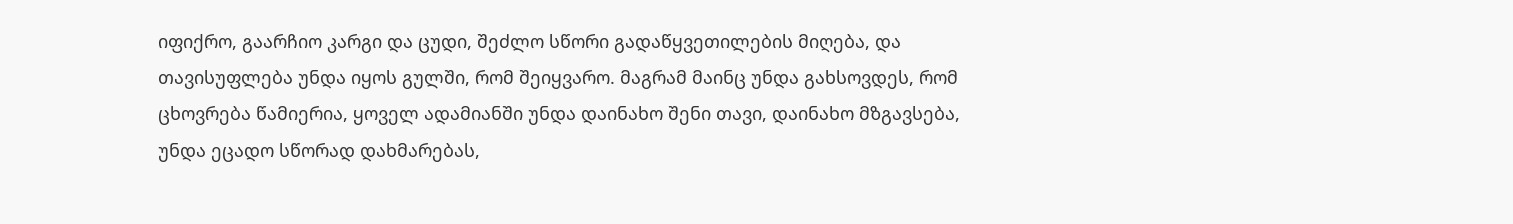იფიქრო, გაარჩიო კარგი და ცუდი, შეძლო სწორი გადაწყვეთილების მიღება, და თავისუფლება უნდა იყოს გულში, რომ შეიყვარო. მაგრამ მაინც უნდა გახსოვდეს, რომ ცხოვრება წამიერია, ყოველ ადამიანში უნდა დაინახო შენი თავი, დაინახო მზგავსება, უნდა ეცადო სწორად დახმარებას,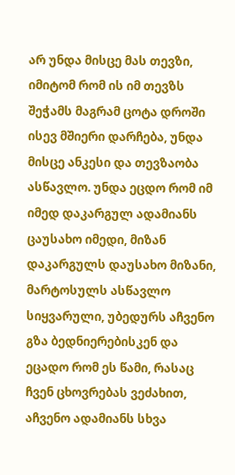არ უნდა მისცე მას თევზი, იმიტომ რომ ის იმ თევზს შეჭამს მაგრამ ცოტა დროში ისევ მშიერი დარჩება, უნდა მისცე ანკესი და თევზაობა ასწავლო. უნდა ეცდო რომ იმ იმედ დაკარგულ ადამიანს ცაუსახო იმედი, მიზან დაკარგულს დაუსახო მიზანი, მარტოსულს ასწავლო სიყვარული, უბედურს აჩვენო გზა ბედნიერებისკენ და ეცადო რომ ეს წამი, რასაც ჩვენ ცხოვრებას ვეძახით, აჩვენო ადამიანს სხვა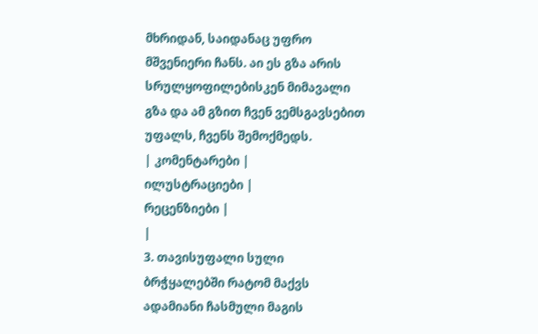მხრიდან, საიდანაც უფრო მშვენიერი ჩანს. აი ეს გზა არის სრულყოფილებისკენ მიმავალი გზა და ამ გზით ჩვენ ვემსგავსებით უფალს, ჩვენს შემოქმედს.
| კომენტარები |
ილუსტრაციები |
რეცენზიები |
|
3. თავისუფალი სული ბრჭყალებში რატომ მაქვს ადამიანი ჩასმული მაგის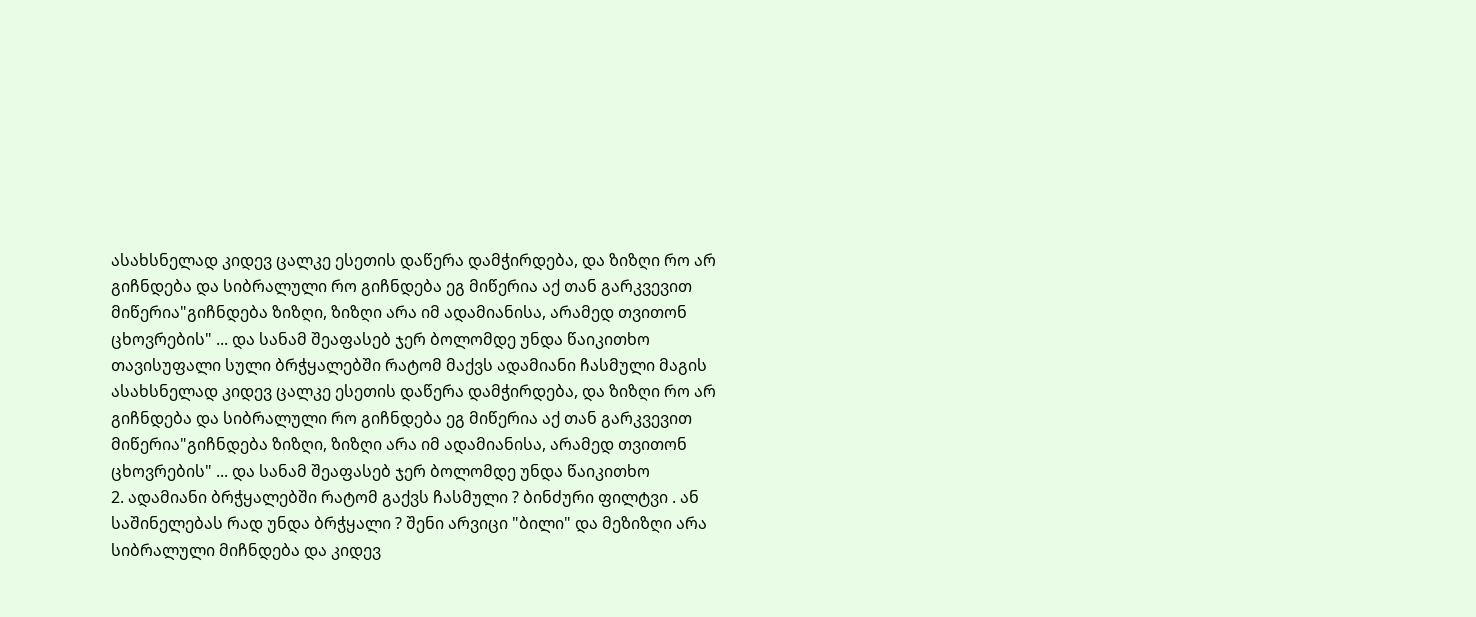ასახსნელად კიდევ ცალკე ესეთის დაწერა დამჭირდება, და ზიზღი რო არ გიჩნდება და სიბრალული რო გიჩნდება ეგ მიწერია აქ თან გარკვევით მიწერია"გიჩნდება ზიზღი, ზიზღი არა იმ ადამიანისა, არამედ თვითონ ცხოვრების" ... და სანამ შეაფასებ ჯერ ბოლომდე უნდა წაიკითხო თავისუფალი სული ბრჭყალებში რატომ მაქვს ადამიანი ჩასმული მაგის ასახსნელად კიდევ ცალკე ესეთის დაწერა დამჭირდება, და ზიზღი რო არ გიჩნდება და სიბრალული რო გიჩნდება ეგ მიწერია აქ თან გარკვევით მიწერია"გიჩნდება ზიზღი, ზიზღი არა იმ ადამიანისა, არამედ თვითონ ცხოვრების" ... და სანამ შეაფასებ ჯერ ბოლომდე უნდა წაიკითხო
2. ადამიანი ბრჭყალებში რატომ გაქვს ჩასმული ? ბინძური ფილტვი . ან საშინელებას რად უნდა ბრჭყალი ? შენი არვიცი "ბილი" და მეზიზღი არა სიბრალული მიჩნდება და კიდევ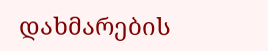დახმარების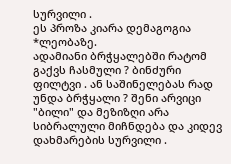სურვილი .
ეს პროზა კიარა დემაგოგია *ლეობაზე.
ადამიანი ბრჭყალებში რატომ გაქვს ჩასმული ? ბინძური ფილტვი . ან საშინელებას რად უნდა ბრჭყალი ? შენი არვიცი "ბილი" და მეზიზღი არა სიბრალული მიჩნდება და კიდევ დახმარების სურვილი .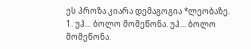ეს პროზა კიარა დემაგოგია *ლეობაზე.
1. უჰ... ბოლო მომეწონა. უჰ... ბოლო მომეწონა.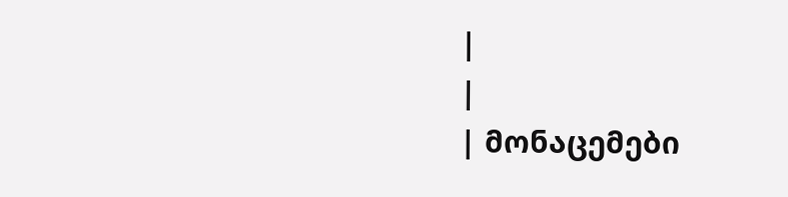|
|
| მონაცემები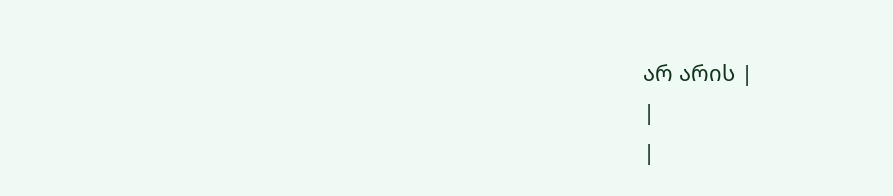არ არის |
|
|